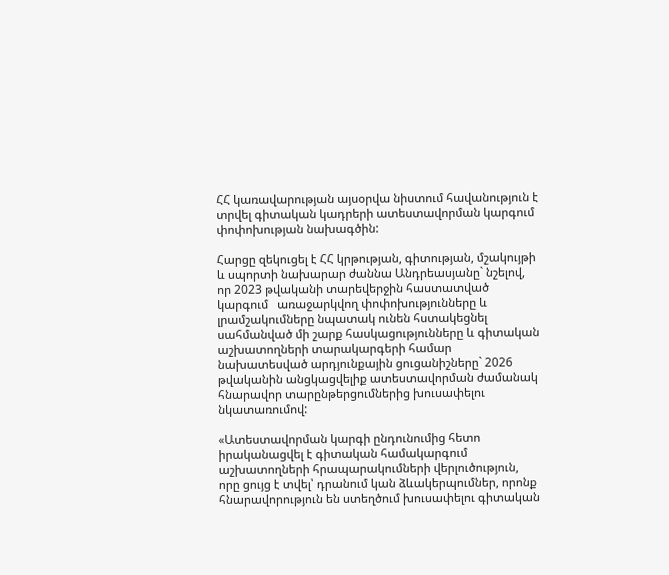ՀՀ կառավարության այսօրվա նիստում հավանություն է տրվել գիտական կադրերի ատեստավորման կարգում փոփոխության նախագծին:

Հարցը զեկուցել է ՀՀ կրթության, գիտության, մշակույթի և սպորտի նախարար ժաննա Անդրեասյանը` նշելով, որ 2023 թվականի տարեվերջին հաստատված կարգում   առաջարկվող փոփոխությունները և լրամշակումները նպատակ ունեն հստակեցնել սահմանված մի շարք հասկացությունները և գիտական աշխատողների տարակարգերի համար նախատեսված արդյունքային ցուցանիշները` 2026 թվականին անցկացվելիք ատեստավորման ժամանակ հնարավոր տարընթերցումներից խուսափելու նկատառումով:

«Ատեստավորման կարգի ընդունումից հետո իրականացվել է գիտական համակարգում աշխատողների հրապարակումների վերլուծություն, որը ցույց է տվել՝ դրանում կան ձևակերպումներ, որոնք հնարավորություն են ստեղծում խուսափելու գիտական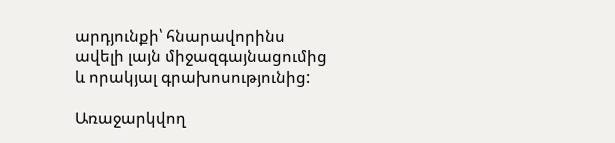արդյունքի՝ հնարավորինս ավելի լայն միջազգայնացումից և որակյալ գրախոսությունից:

Առաջարկվող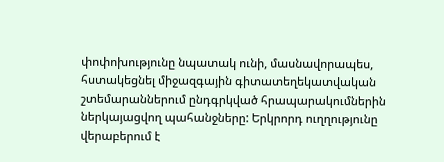փոփոխությունը նպատակ ունի, մասնավորապես, հստակեցնել միջազգային գիտատեղեկատվական շտեմարաններում ընդգրկված հրապարակումներին ներկայացվող պահանջները: Երկրորդ ուղղությունը վերաբերում է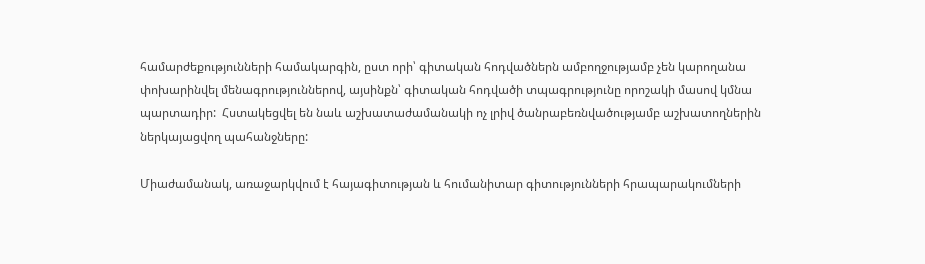համարժեքությունների համակարգին, ըստ որի՝ գիտական հոդվածներն ամբողջությամբ չեն կարողանա փոխարինվել մենագրություններով, այսինքն՝ գիտական հոդվածի տպագրությունը որոշակի մասով կմնա պարտադիր:  Հստակեցվել են նաև աշխատաժամանակի ոչ լրիվ ծանրաբեռնվածությամբ աշխատողներին ներկայացվող պահանջները:

Միաժամանակ, առաջարկվում է հայագիտության և հումանիտար գիտությունների հրապարակումների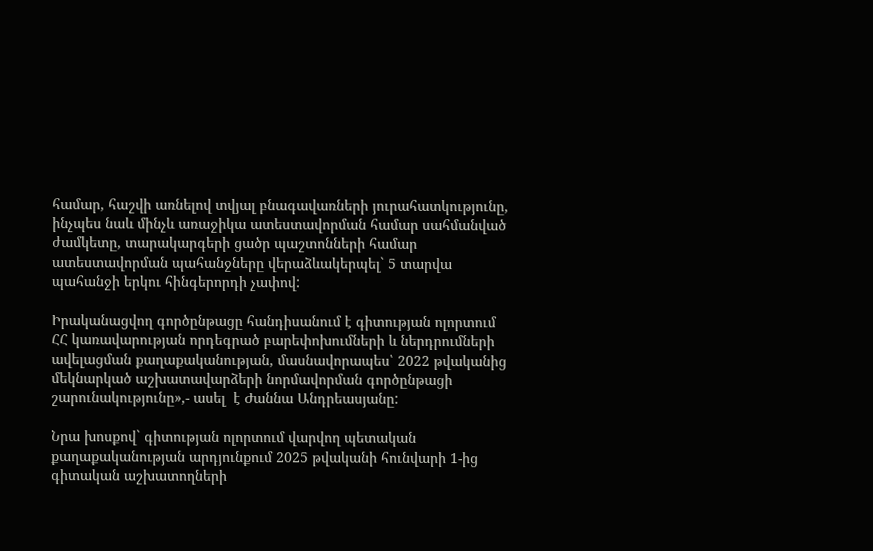համար, հաշվի առնելով տվյալ բնագավառների յուրահատկությունը, ինչպես նաև մինչև առաջիկա ատեստավորման համար սահմանված ժամկետը, տարակարգերի ցածր պաշտոնների համար ատեստավորման պահանջները վերաձևակերպել` 5 տարվա պահանջի երկու հինգերորդի չափով:

Իրականացվող գործընթացը հանդիսանում է գիտության ոլորտում ՀՀ կառավարության որդեգրած բարեփոխումների և ներդրումների ավելացման քաղաքականության, մասնավորապես՝ 2022 թվականից մեկնարկած աշխատավարձերի նորմավորման գործընթացի շարունակությունը»,- ասել  է Ժաննա Անդրեասյանը:

Նրա խոսքով` գիտության ոլորտում վարվող պետական քաղաքականության արդյունքում 2025 թվականի հունվարի 1-ից գիտական աշխատողների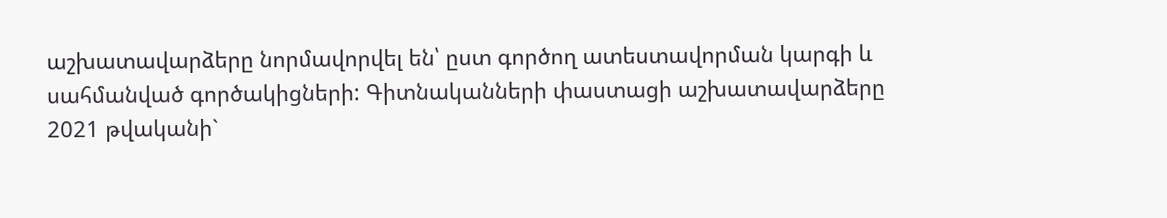աշխատավարձերը նորմավորվել են՝ ըստ գործող ատեստավորման կարգի և սահմանված գործակիցների: Գիտնականների փաստացի աշխատավարձերը 2021 թվականի`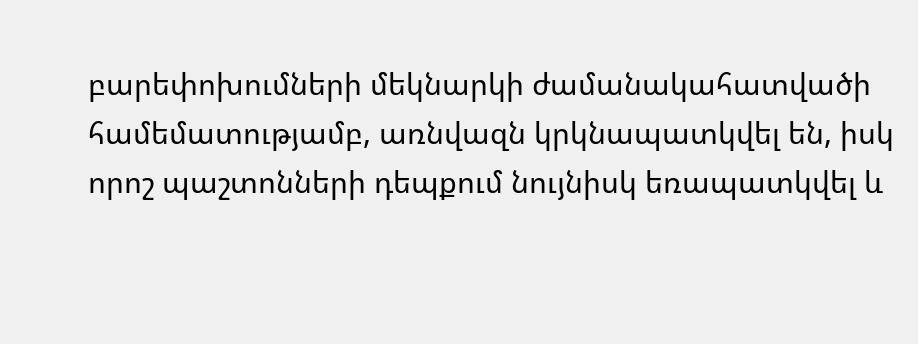բարեփոխումների մեկնարկի ժամանակահատվածի համեմատությամբ, առնվազն կրկնապատկվել են, իսկ որոշ պաշտոնների դեպքում նույնիսկ եռապատկվել և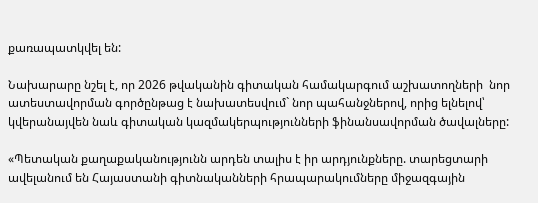քառապատկվել են:

Նախարարը նշել է, որ 2026 թվականին գիտական համակարգում աշխատողների  նոր ատեստավորման գործընթաց է նախատեսվում` նոր պահանջներով, որից ելնելով՝ կվերանայվեն նաև գիտական կազմակերպությունների ֆինանսավորման ծավալները:

«Պետական քաղաքականությունն արդեն տալիս է իր արդյունքները. տարեցտարի ավելանում են Հայաստանի գիտնականների հրապարակումները միջազգային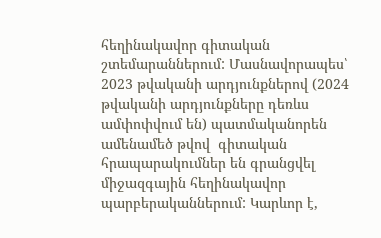հեղինակավոր գիտական շտեմարաններում: Մասնավորապես՝ 2023 թվականի արդյունքներով (2024 թվականի արդյունքները դեռևս ամփոփվում են) պատմականորեն ամենամեծ թվով  գիտական հրապարակումներ են գրանցվել միջազգային հեղինակավոր պարբերականներում: Կարևոր է,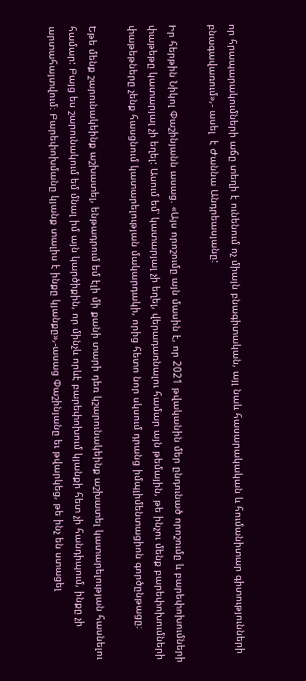որ հրապարակումների աճը տեղի է ունենում ոչ միայն բնագիտական, այլ նաև հասարակական և հումանիտար գիտությունների բնագավառում»,- ասել  է Ժաննա Անդրեասյանը:

Իր հերթին Նիկոլ Փաշինյանն ասաց. «Այս որոշումը այն մասին է, որ 2021 թվականին մեր ընդունած որոշումը և բարեփոխումների փաթեթը կատարյալ չի եղել: Ասում եմ՝ կատարյալ չի եղել, վերադառնալու համար այն թեմային, թե ինչու մենք բարեփոխումների փաթեթները չենք հասցնում կատարելության մակարդակի, որից հետո նոր սկսում դրանց իմպլիմենտացիոն գործընթացը։

Եթե մենք շարունակեինք աշխատել, ենթադրում եմ էլի մի քանի տարի դեռ կշարունակեինք աշխատել կատարելության հասնելու համար: Բայց ես շարունակում եմ մնալ իմ այն կարծիքին, որ մինչև որևէ բարեփոխում կյանքի հետ չի հանդիպում, ինքը չի արտահայտվում։ Բարեփոխմանը կյանք տալիս է ինքը կյանքը»,-ասաց Փաշինյանը եւ թվարկեց, թե ինչ են ստացել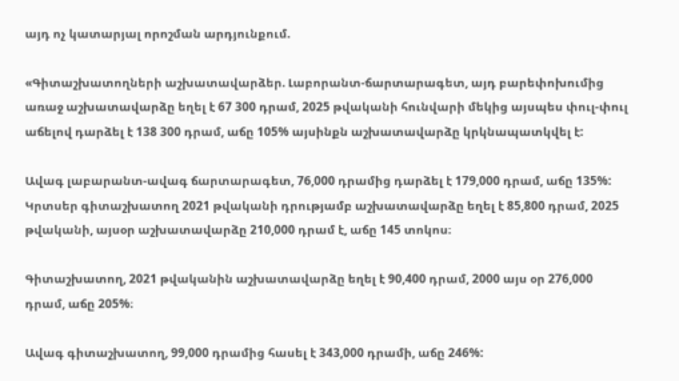այդ ոչ կատարյալ որոշման արդյունքում.

«Գիտաշխատողների աշխատավարձեր. Լաբորանտ-ճարտարագետ, այդ բարեփոխումից առաջ աշխատավարձը եղել է 67 300 դրամ, 2025 թվականի հունվարի մեկից այսպես փուլ-փուլ աճելով դարձել է 138 300 դրամ, աճը 105% այսինքն աշխատավարձը կրկնապատկվել է:

Ավագ լաբարանտ-ավագ ճարտարագետ, 76,000 դրամից դարձել է 179,000 դրամ, աճը 135%: Կրտսեր գիտաշխատող 2021 թվականի դրությամբ աշխատավարձը եղել է 85,800 դրամ, 2025 թվականի, այսօր աշխատավարձը 210,000 դրամ է, աճը 145 տոկոս։

Գիտաշխատող, 2021 թվականին աշխատավարձը եղել է 90,400 դրամ, 2000 այս օր 276,000 դրամ, աճը 205%։

Ավագ գիտաշխատող, 99,000 դրամից հասել է 343,000 դրամի, աճը 246%: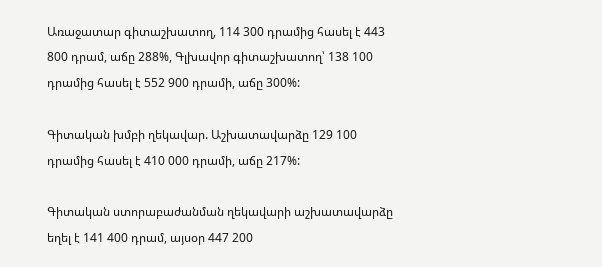Առաջատար գիտաշխատող, 114 300 դրամից հասել է 443 800 դրամ, աճը 288%, Գլխավոր գիտաշխատող՝ 138 100 դրամից հասել է 552 900 դրամի, աճը 300%:

Գիտական խմբի ղեկավար. Աշխատավարձը 129 100 դրամից հասել է 410 000 դրամի, աճը 217%:

Գիտական ստորաբաժանման ղեկավարի աշխատավարձը եղել է 141 400 դրամ, այսօր 447 200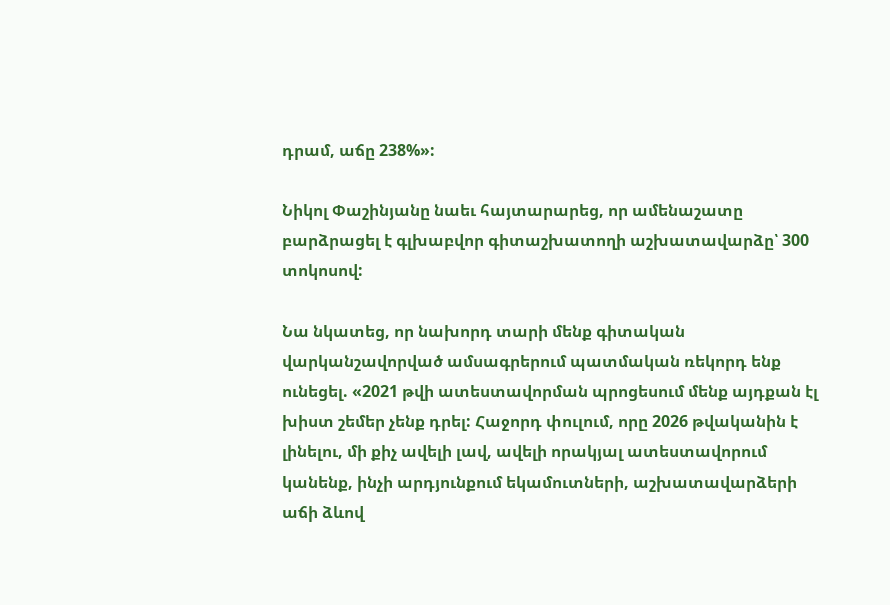դրամ, աճը 238%»:

Նիկոլ Փաշինյանը նաեւ հայտարարեց, որ ամենաշատը բարձրացել է գլխաբվոր գիտաշխատողի աշխատավարձը՝ 300 տոկոսով:

Նա նկատեց, որ նախորդ տարի մենք գիտական վարկանշավորված ամսագրերում պատմական ռեկորդ ենք ունեցել. «2021 թվի ատեստավորման պրոցեսում մենք այդքան էլ խիստ շեմեր չենք դրել: Հաջորդ փուլում, որը 2026 թվականին է լինելու, մի քիչ ավելի լավ, ավելի որակյալ ատեստավորում կանենք, ինչի արդյունքում եկամուտների, աշխատավարձերի աճի ձևով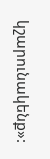կշարունակենք»: